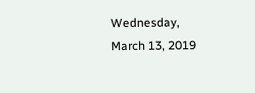Wednesday, March 13, 2019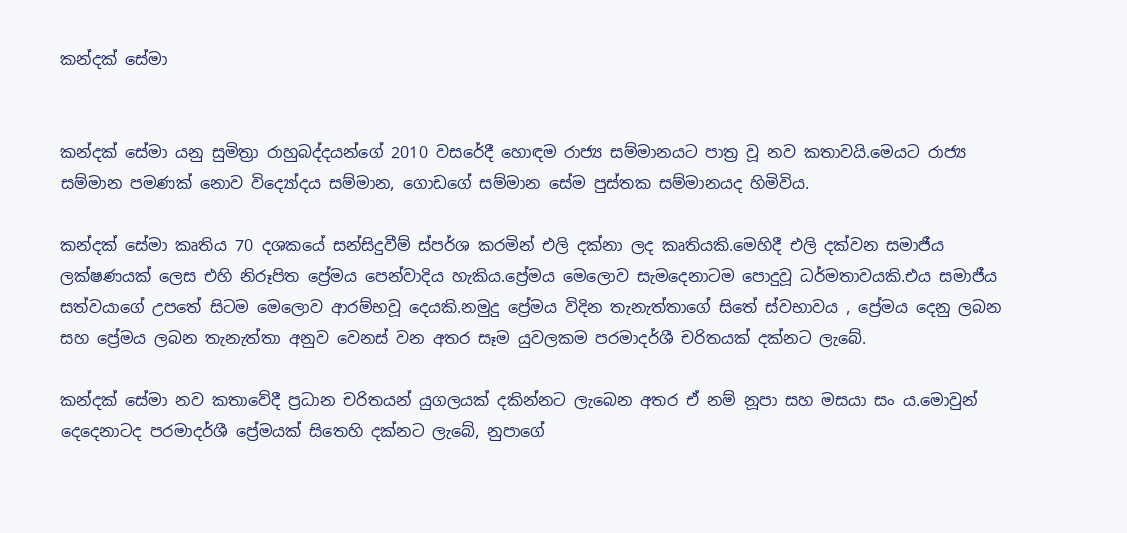කන්දක් සේමා


කන්දක් සේමා යනු සුමිත්‍රා රාහුබද්දයන්ගේ 2010 වසරේදී හොඳම රාජ්‍ය සම්මානයට පාත්‍ර වූ නව කතාවයි.මෙයට රාජ්‍ය සම්මාන පමණක් නොව විද්‍යෝදය සම්මාන, ගොඩගේ සම්මාන සේම පුස්තක සම්මානයද හිමිවිය.

කන්දක් සේමා කෘතිය 70 දශකයේ සන්සිදුවීම් ස්පර්ශ කරමින් එලි දක්නා ලද කෘතියකි.මෙහිදී එලි දක්වන සමාජීය ලක්ෂණයක් ලෙස එහි නිරූපිත ප්‍රේමය පෙන්වාදිය හැකිය.ප්‍රේමය මෙලොව සැමදෙනාටම පොදුවූ ධර්මතාවයකි.එය සමාජීය සත්වයාගේ උපතේ සිටම මෙලොව ආරම්භවූ දෙයකි.නමුදු ප්‍රේමය විදින තැනැත්තාගේ සිතේ ස්වභාවය , ප්‍රේමය දෙනු ලබන සහ ප්‍රේමය ලබන තැනැත්තා අනුව වෙනස් වන අතර සෑම යුවලකම පරමාදර්ශී චරිතයක් දක්නට ලැබේ.

කන්දක් සේමා නව කතාවේදී ප්‍රධාන චරිතයන් යුගලයක් දකින්නට ලැබෙන අතර ඒ නම් නූපා සහ මසයා සං ය.මොවුන් දෙදෙනාටද පරමාදර්ශී ප්‍රේමයක් සිතෙහි දක්නට ලැබේ, නුපාගේ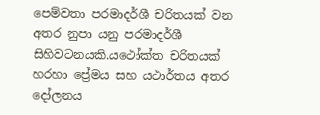පෙම්වතා පරමාදර්ශී චරිතයක් වන අතර නුපා යනු පරමාදර්ශී සිහිවටනයකි.යථෝක්ත චරිතයක් හරහා ප්‍රේමය සහ යථාර්තය අතර දෝලනය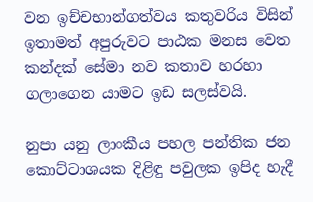වන ඉච්චභාන්ගත්වය කතුවරිය විසින් ඉතාමත් අපුරුවට පාඨක මනස වෙත කන්දක් සේමා නව කතාව හරහා ගලාගෙන යාමට ඉඩ සලස්වයි.

නුපා යනු ලාංකීය පහල පන්තික ජන කොට්ටාශයක දිළිඳු පවුලක ඉපිද හැදී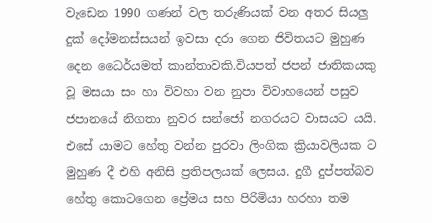වැඩෙන 1990 ගණන් වල තරුණියක් වන අතර සියලු දුක් දෝමනස්සයන් ඉවසා දරා ගෙන ජිවිතයට මුහුණ දෙන ධෛර්යමත් කාන්තාවකි.වියපත් ජපන් ජාතිකයකු වූ මසයා සං හා විවහා වන නුපා විවාහයෙන් පසුව ජපානයේ නිගතා නුවර සන්ජෝ නගරයට වාසයට යයි. එසේ යාමට හේතු වන්න පුරවා ලිංගික ක්‍රියාවලියක ට මුහුණ දී එහි අනිසි ප්‍රතිපලයක් ලෙසය. දුගී දුප්පත්බව හේතු කොටගෙන ප්‍රේමය සහ පිරිමියා හරහා තම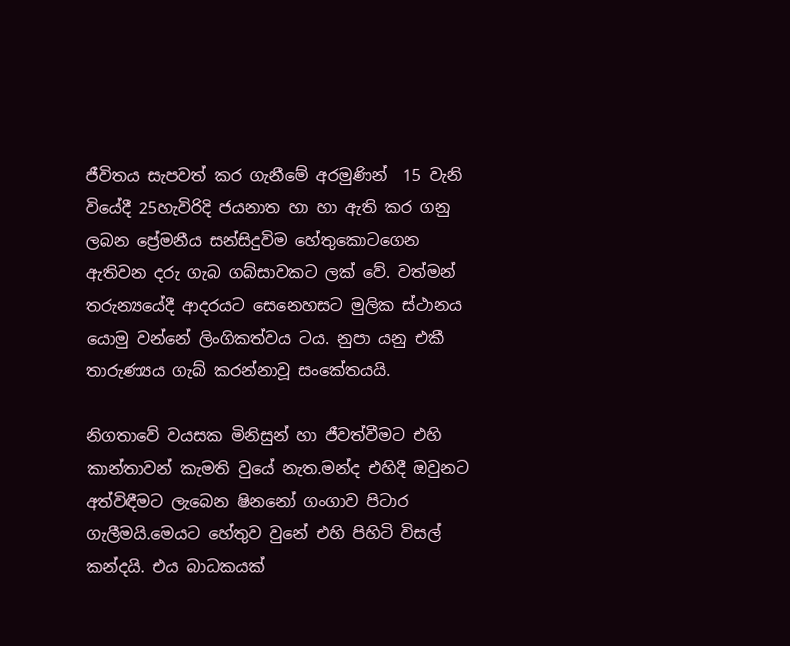ජීවිතය සැපවත් කර ගැනීමේ අරමුණින්  15 වැනි වියේදී 25හැවිරිදි ජයනාත හා හා ඇති කර ගනු ලබන ප්‍රේමනීය සන්සිදුවිම හේතුකොටගෙන ඇතිවන දරු ගැබ ගබ්සාවකට ලක් වේ. වත්මන් තරුන්‍යයේදී ආදරයට සෙනෙහසට මුලික ස්ථානය  යොමු වන්නේ ලිංගිකත්වය ටය. නුපා යනු එකී තාරුණ්‍යය ගැබ් කරන්නාවූ සංකේතයයි.

නිගතාවේ වයසක මිනිසුන් හා ජීවත්වීමට එහි කාන්තාවන් කැමති වුයේ නැත.මන්ද එහිදී ඔවුනට අත්විඳීමට ලැබෙන ෂිනනෝ ගංගාව පිටාර ගැලීමයි.මෙයට හේතුව වුනේ එහි පිහිටි විසල් කන්දයි. එය බාධකයක්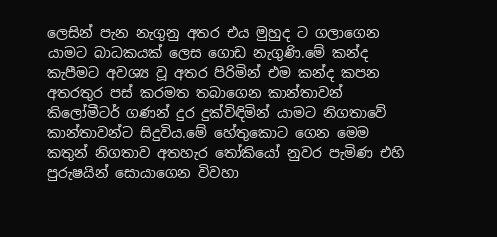ලෙසින් පැන නැගුනු අතර එය මුහුද ට ගලාගෙන යාමට බාධකයක් ලෙස ගොඩ නැගුණි.මේ කන්ද කැපීමට අවශ්‍ය වූ අතර පිරිමින් එම කන්ද කපන අතරතුර පස් කරමත තබාගෙන කාන්තාවන්  කිලෝමීටර් ගණන් දුර දුක්විඳිමින් යාමට නිගතාවේ කාන්තාවන්ට සිදුවිය.මේ හේතුකොට ගෙන මෙම කතුන් නිගතාව අතහැර තෝකියෝ නුවර පැමිණ එහි පුරුෂයින් සොයාගෙන විවහා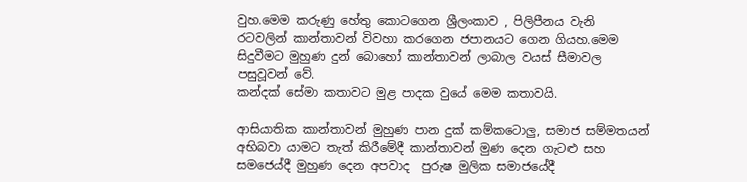වුහ.මෙම කරුණු හේතු කොටගෙන ශ්‍රීලංකාව , පිලිපීනය වැනි රටවලින් කාන්තාවන් විවහා කරගෙන ජපානයට ගෙන ගියහ.මෙම සිදුවීමට මුහුණ දුන් බොහෝ කාන්තාවන් ලාබාල වයස් සීමාවල පසුවූවන් වේ.
කන්දක් සේමා කතාවට මුළ පාදක වුයේ මෙම කතාවයි.

ආසියාතික කාන්තාවන් මුහුණ පාන දුක් කම්කටොලු, සමාජ සම්මතයන් අභිබවා යාමට තැත් කිරීමේදී කාන්තාවන් මුණ දෙන ගැටළු සහ සමජෙය්දී මුහුණ දෙන අපවාද  පුරුෂ මුලික සමාජයේදී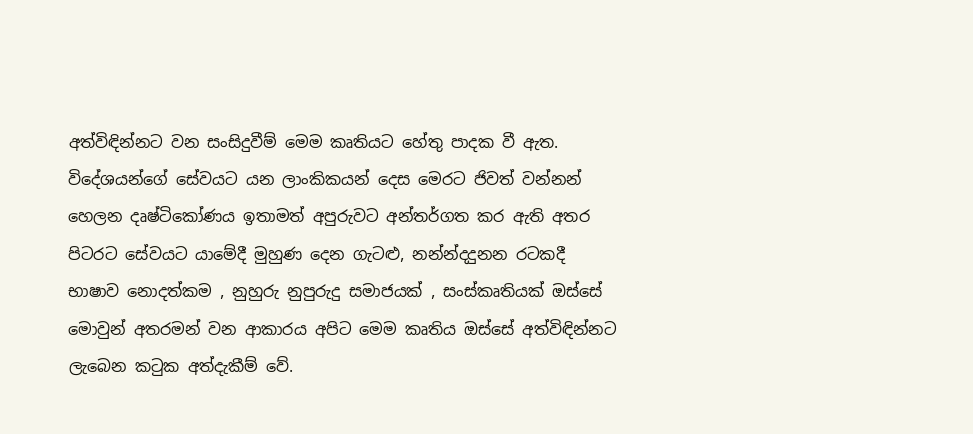අත්විඳින්නට වන සංසිදුවීම් මෙම කෘතියට හේතු පාදක වී ඇත. විදේශයන්ගේ සේවයට යන ලාංකිකයන් දෙස මෙරට ජිවත් වන්නන් හෙලන දෘෂ්ටිකෝණය ඉතාමත් අපුරුවට අන්තර්ගත කර ඇති අතර පිටරට සේවයට යාමේදී මුහුණ දෙන ගැටළු, නන්න්දදුනන රටකදී භාෂාව නොදත්කම , නුහුරු නුපුරුදු සමාජයක් , සංස්කෘතියක් ඔස්සේ මොවුන් අතරමන් වන ආකාරය අපිට මෙම කෘතිය ඔස්සේ අත්විඳින්නට ලැබෙන කටුක අත්දැකීම් වේ.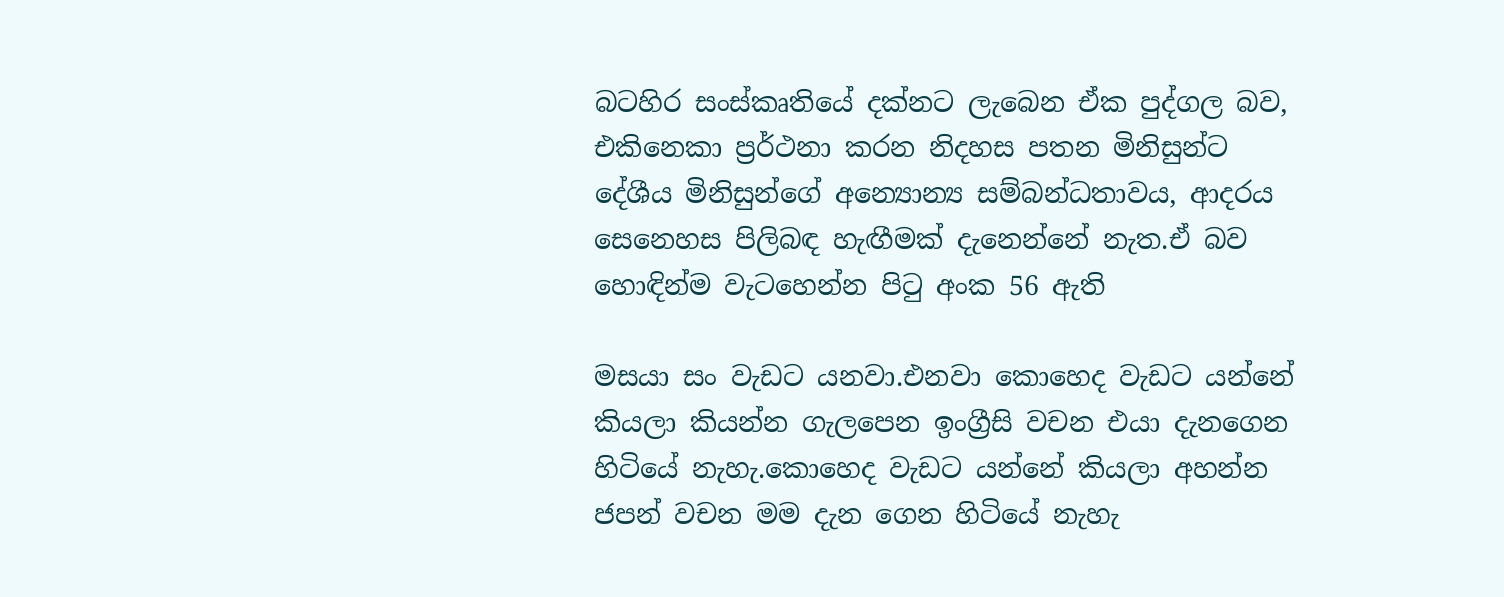බටහිර සංස්කෘතියේ දක්නට ලැබෙන ඒක පුද්ගල බව, එකිනෙකා ප්‍රර්ථනා කරන නිදහස පතන මිනිසුන්ට දේශීය මිනිසුන්ගේ අන්‍යොන්‍ය සම්බන්ධතාවය, ආදරය සෙනෙහස පිලිබඳ හැඟීමක් දැනෙන්නේ නැත.ඒ බව හොඳින්ම වැටහෙන්න පිටු අංක 56 ඇති

මසයා සං වැඩට යනවා.එනවා කොහෙද වැඩට යන්නේ කියලා කියන්න ගැලපෙන ඉංග්‍රීසි වචන එයා දැනගෙන හිටියේ නැහැ.කොහෙද වැඩට යන්නේ කියලා අහන්න ජපන් වචන මම දැන ගෙන හිටියේ නැහැ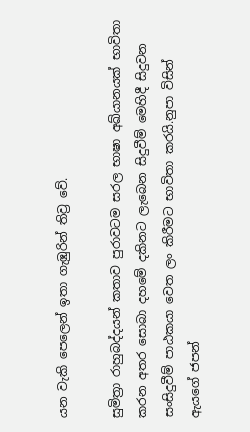යන වැකි පෙලෙන් ඉතා ගැඹුරින් තිව්‍ර වේ.

සුමිත්‍රා රාහුබද්දයන් කතාව පුරාවටම සරල භාෂා අඛ්යානයක් භාවිතා කරන අතර සොබා දහමේ දකිනට ලැබෙන සිදුවීම් මෙහිදී සිදුවන සංසිදුවීම් පාඨකයා වෙත ලං කිරීමට භාවිතා කරයි.නුපා විසින් ඇයගේ ජපන්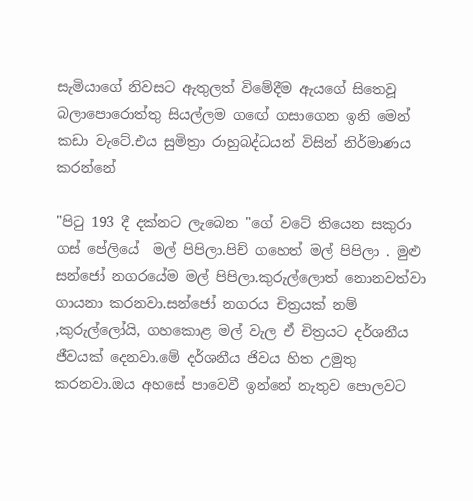සැමියාගේ නිවසට ඇතුලත් විමේදීම ඇයගේ සිතෙවූ බලාපොරොත්තු සියල්ලම ගඟේ ගසාගෙන ඉනි මෙන් කඩා වැටේ.එය සුමිත්‍රා රාහුබද්ධයන් විසින් නිර්මාණය කරන්නේ

"පිටු 193 දී දක්නට ලැබෙන "ගේ වටේ තියෙන සකුරා ගස් පේලියේ  මල් පිපිලා.පිච් ගහෙත් මල් පිපිලා . මුළු සන්ජෝ නගරයේම මල් පිපිලා.කුරුල්ලොත් නොනවත්වා ගායනා කරනවා.සන්ජෝ නගරය චිත්‍රයක් නම් ,කුරුල්ලෝයි, ගහකොළ මල් වැල ඒ චිත්‍රයට දර්ශනීය  ජීවයක් දෙනවා.මේ දර්ශනීය ජිවය හිත උමුතු කරනවා.ඔය අහසේ පාවෙවී ඉන්නේ නැතුව පොලවට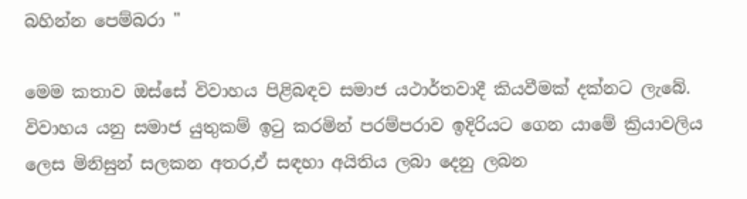බහින්න පෙම්බරා "

මෙම කතාව ඔස්සේ විවාහය පිළිබඳව සමාජ යථාර්තවාදී කියවීමක් දක්නට ලැබේ. විවාහය යනු සමාජ යුතුකම් ඉටු කරමින් පරම්පරාව ඉදිරියට ගෙන යාමේ ක්‍රියාවලිය ලෙස මිනිසුන් සලකන අතර,ඒ සඳහා අයිතිය ලබා දෙනු ලබන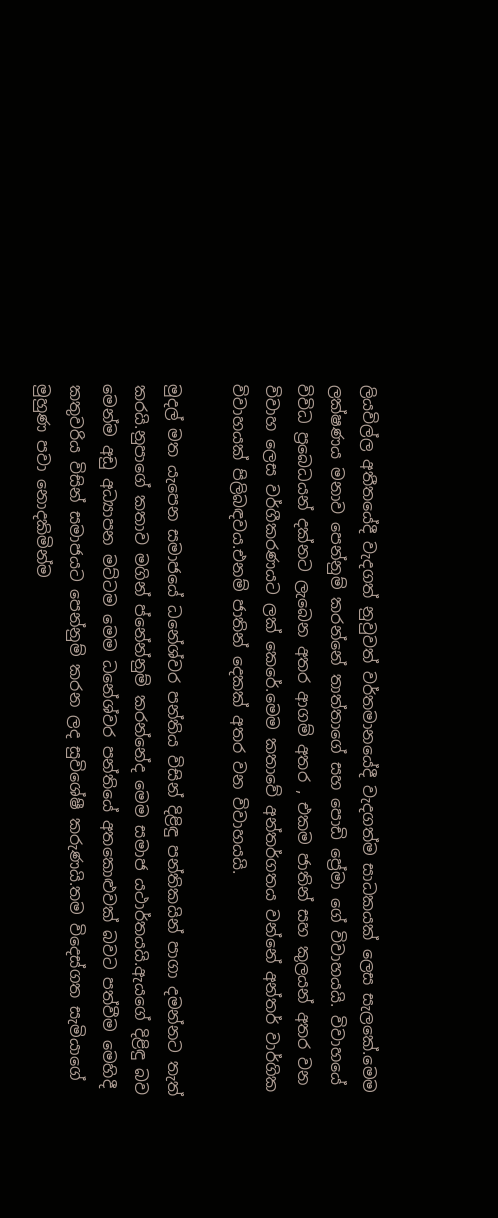ලියවිල්ල අතීතයේදී වැදගත් නුවුවත් වර්තමානයේදී වැදගත්ම සාධකයක් ලෙස සැලකේ.මෙම ලක්ෂණය මනාව පෙන්නුම් කරන්නේ තාත්තාගේ සහ පොඩි ප්‍රේමා ගේ විවාහයයි. විවාහයේ විවිධ ප්‍රබෙධයන් දක්නට ලැබෙන අතර ආගම් අතර , එකම ජාතින් සහ කුලයන් අතර වන විවාහ ලෙස වර්ගීකරණයට ලක් කෙරේ.මෙම කතාවේ අන්තර්ගතය වන්නේ අන්තර් වාර්ගික විවාහයක් පිලිබඳවය.එනම් ජාතින් දෙකක් අතර වන විවාහයයි.

මුදල් මත යැපෙන සමාජයේ ධනේශ්වර පන්තිය විසින් දිළිඳු පන්තිකයින් පාගා දමන්නට තැත් කරයි.නුපාගේ කතාව මගින් ප්නේන්නුම් කරන්නේද මෙම සමාජ යථාර්තයයි.ඇයගේ දිළිඳු බව මෙන්ම අඩු අධ්‍යාපන මට්ටම මෙම ධනේශ්වර පන්තියේ අතකොළුවක් බවට පත්වීම මෙහිදී කතුවරිය විසින් සමාජයට පෙන්නුම් කරන ලද සුවිශේෂී කරුණයි.තම විදෙස්ගත සැමියාගේ මුහුණ පවා නොදකිමින්ම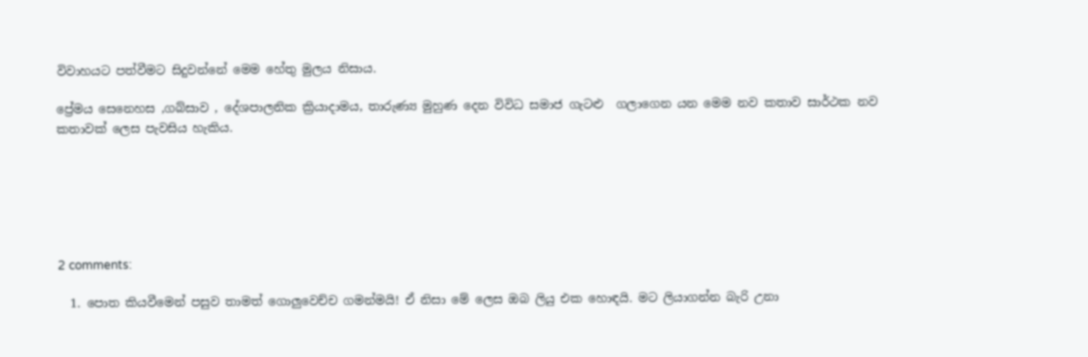විවාහයට පත්වීමට සිදුවන්නේ මෙම හේතු මුලය නිසාය.

ප්‍රේමය සෙනෙහස ,ගබ්සාව , දේශපාලනික ක්‍රියාදාමය, තාරුණ්‍ය මුහුණ දෙන විවිධ සමාජ ගැටළු  ගලාගෙන යන මෙම නව කතාව සාර්ථක නව කතාවක් ලෙස පැවසිය හැකිය.






2 comments:

  1. පොත කියවීමෙන් පසුව තාමත් ගොලුවෙච්ච ගමන්මයි! ඒ නිසා මේ ලෙස ඔබ ලියු එක හොඳයි. මට ලියාගන්න බැරි උනා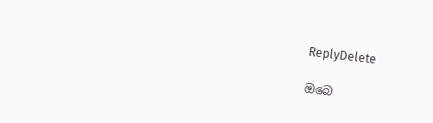ReplyDelete

ඔබෙ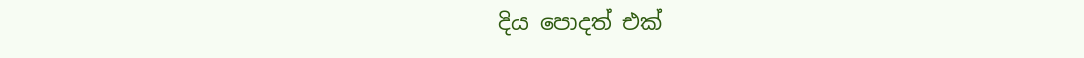දිය පොදත් එක්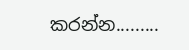කරන්න.........